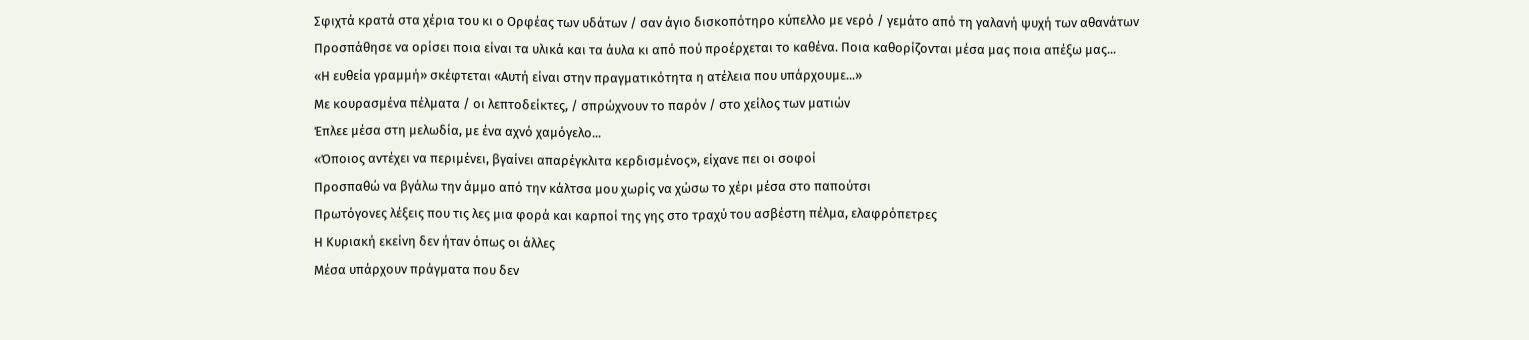Σφιχτά κρατά στα χέρια του κι ο Ορφέας των υδάτων / σαν άγιο δισκοπότηρο κύπελλο με νερό / γεμάτο από τη γαλανή ψυχή των αθανάτων
Προσπάθησε να ορίσει ποια είναι τα υλικά και τα άυλα κι από πού προέρχεται το καθένα. Ποια καθορίζονται μέσα μας ποια απέξω μας...
«Η ευθεία γραμμή» σκέφτεται «Αυτή είναι στην πραγματικότητα η ατέλεια που υπάρχουμε...»
Με κουρασμένα πέλματα / οι λεπτοδείκτες, / σπρώχνουν το παρόν / στο χείλος των ματιών
Έπλεε μέσα στη μελωδία, με ένα αχνό χαμόγελο...
«Όποιος αντέχει να περιμένει, βγαίνει απαρέγκλιτα κερδισμένος», είχανε πει οι σοφοί
Προσπαθώ να βγάλω την άμμο από την κάλτσα μου χωρίς να χώσω το χέρι μέσα στο παπούτσι
Πρωτόγονες λέξεις που τις λες μια φορά και καρποί της γης στο τραχύ του ασβέστη πέλμα, ελαφρόπετρες
Η Κυριακή εκείνη δεν ήταν όπως οι άλλες
Μέσα υπάρχουν πράγματα που δεν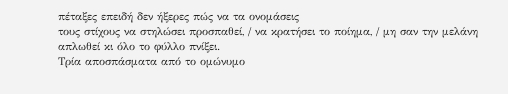πέταξες επειδή δεν ήξερες πώς να τα ονομάσεις
τους στίχους να στηλώσει προσπαθεί, / να κρατήσει το ποίημα, / μη σαν την μελάνη απλωθεί κι όλο το φύλλο πνίξει.
Τρία αποσπάσματα από το ομώνυμο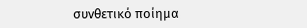συνθετικό ποίημα